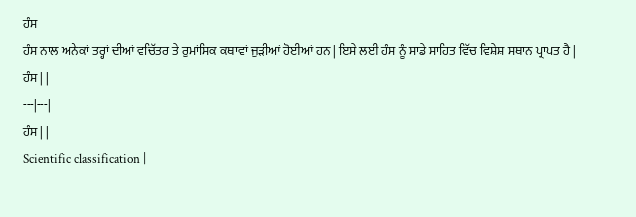ਹੰਸ
ਹੰਸ ਨਾਲ ਅਨੇਕਾਂ ਤਰ੍ਹਾਂ ਦੀਆਂ ਵਚਿੱਤਰ ਤੇ ਰੁਮਾਂਸਿਕ ਕਥਾਵਾਂ ਜੁੜੀਆਂ ਹੋਈਆਂ ਹਨ | ਇਸੇ ਲਈ ਹੰਸ ਨੂੰ ਸਾਡੇ ਸਾਹਿਤ ਵਿੱਚ ਵਿਸ਼ੇਸ਼ ਸਥਾਨ ਪ੍ਰਾਪਤ ਹੈ |
ਹੰਸ | |
---|---|
ਹੰਸ | |
Scientific classification |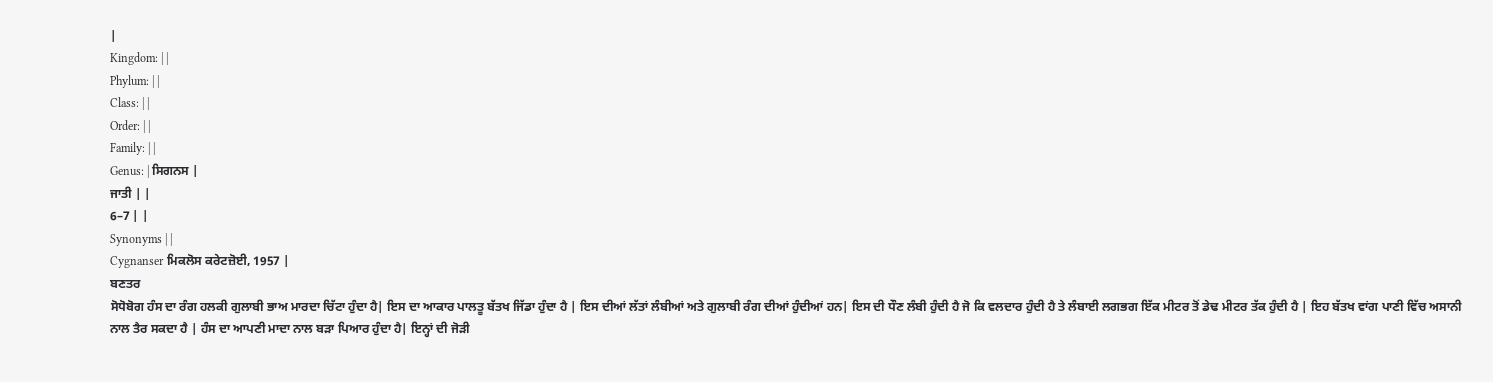|
Kingdom: | |
Phylum: | |
Class: | |
Order: | |
Family: | |
Genus: | ਸਿਗਨਸ |
ਜਾਤੀ | |
6–7 | |
Synonyms | |
Cygnanser ਮਿਕਲੋਸ ਕਰੇਟਜ਼ੋਈ, 1957 |
ਬਣਤਰ
ਸੋਧੋਬੋਗ ਹੰਸ ਦਾ ਰੰਗ ਹਲਕੀ ਗੁਲਾਬੀ ਭਾਅ ਮਾਰਦਾ ਚਿੱਟਾ ਹੁੰਦਾ ਹੈ| ਇਸ ਦਾ ਆਕਾਰ ਪਾਲਤੂ ਬੱਤਖ ਜਿੱਡਾ ਹੁੰਦਾ ਹੈ | ਇਸ ਦੀਆਂ ਲੱਤਾਂ ਲੰਬੀਆਂ ਅਤੇ ਗੁਲਾਬੀ ਰੰਗ ਦੀਆਂ ਹੁੰਦੀਆਂ ਹਨ| ਇਸ ਦੀ ਧੌਣ ਲੰਬੀ ਹੁੰਦੀ ਹੈ ਜੋ ਕਿ ਵਲਦਾਰ ਹੁੰਦੀ ਹੈ ਤੇ ਲੰਬਾਈ ਲਗਭਗ ਇੱਕ ਮੀਟਰ ਤੋਂ ਡੇਢ ਮੀਟਰ ਤੱਕ ਹੁੰਦੀ ਹੈ | ਇਹ ਬੱਤਖ ਵਾਂਗ ਪਾਣੀ ਵਿੱਚ ਅਸਾਨੀ ਨਾਲ ਤੈਰ ਸਕਦਾ ਹੈ | ਹੰਸ ਦਾ ਆਪਣੀ ਮਾਦਾ ਨਾਲ ਬੜਾ ਪਿਆਰ ਹੁੰਦਾ ਹੈ| ਇਨ੍ਹਾਂ ਦੀ ਜੋੜੀ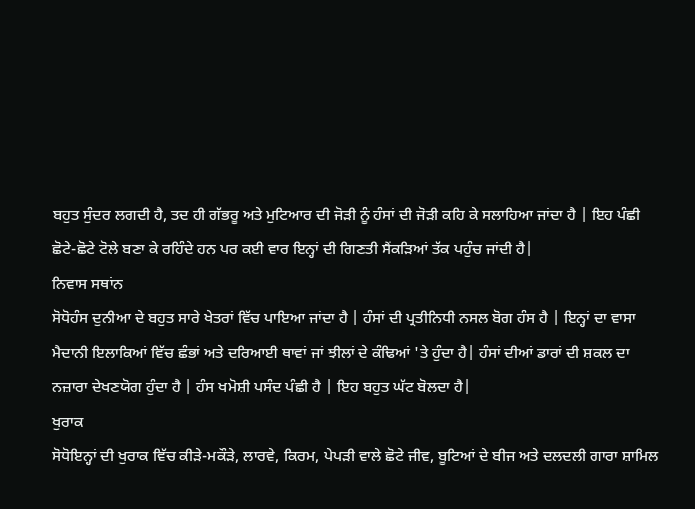ਬਹੁਤ ਸੁੰਦਰ ਲਗਦੀ ਹੈ, ਤਦ ਹੀ ਗੱਭਰੂ ਅਤੇ ਮੁਟਿਆਰ ਦੀ ਜੋੜੀ ਨੂੰ ਹੰਸਾਂ ਦੀ ਜੋੜੀ ਕਹਿ ਕੇ ਸਲਾਹਿਆ ਜਾਂਦਾ ਹੈ | ਇਹ ਪੰਛੀ ਛੋਟੇ-ਛੋਟੇ ਟੋਲੇ ਬਣਾ ਕੇ ਰਹਿੰਦੇ ਹਨ ਪਰ ਕਈ ਵਾਰ ਇਨ੍ਹਾਂ ਦੀ ਗਿਣਤੀ ਸੈਂਕੜਿਆਂ ਤੱਕ ਪਹੁੰਚ ਜਾਂਦੀ ਹੈ|
ਨਿਵਾਸ ਸਥਾਂਨ
ਸੋਧੋਹੰਸ ਦੁਨੀਆ ਦੇ ਬਹੁਤ ਸਾਰੇ ਖੇਤਰਾਂ ਵਿੱਚ ਪਾਇਆ ਜਾਂਦਾ ਹੈ | ਹੰਸਾਂ ਦੀ ਪ੍ਰਤੀਨਿਧੀ ਨਸਲ ਬੋਗ ਹੰਸ ਹੈ | ਇਨ੍ਹਾਂ ਦਾ ਵਾਸਾ ਮੈਦਾਨੀ ਇਲਾਕਿਆਂ ਵਿੱਚ ਛੰਭਾਂ ਅਤੇ ਦਰਿਆਈ ਥਾਵਾਂ ਜਾਂ ਝੀਲਾਂ ਦੇ ਕੰਢਿਆਂ 'ਤੇ ਹੁੰਦਾ ਹੈ| ਹੰਸਾਂ ਦੀਆਂ ਡਾਰਾਂ ਦੀ ਸ਼ਕਲ ਦਾ ਨਜ਼ਾਰਾ ਦੇਖਣਯੋਗ ਹੁੰਦਾ ਹੈ | ਹੰਸ ਖਮੋਸ਼ੀ ਪਸੰਦ ਪੰਛੀ ਹੈ | ਇਹ ਬਹੁਤ ਘੱਟ ਬੋਲਦਾ ਹੈ|
ਖੁਰਾਕ
ਸੋਧੋਇਨ੍ਹਾਂ ਦੀ ਖੁਰਾਕ ਵਿੱਚ ਕੀੜੇ-ਮਕੌੜੇ, ਲਾਰਵੇ, ਕਿਰਮ, ਪੇਪੜੀ ਵਾਲੇ ਛੋਟੇ ਜੀਵ, ਬੂਟਿਆਂ ਦੇ ਬੀਜ ਅਤੇ ਦਲਦਲੀ ਗਾਰਾ ਸ਼ਾਮਿਲ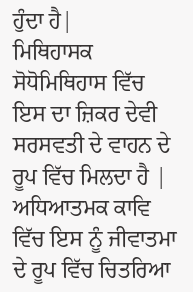ਹੁੰਦਾ ਹੈ|
ਮਿਥਿਹਾਸਕ
ਸੋਧੋਮਿਥਿਹਾਸ ਵਿੱਚ ਇਸ ਦਾ ਜ਼ਿਕਰ ਦੇਵੀ ਸਰਸਵਤੀ ਦੇ ਵਾਹਨ ਦੇ ਰੂਪ ਵਿੱਚ ਮਿਲਦਾ ਹੈ | ਅਧਿਆਤਮਕ ਕਾਵਿ ਵਿੱਚ ਇਸ ਨੂੰ ਜੀਵਾਤਮਾ ਦੇ ਰੂਪ ਵਿੱਚ ਚਿਤਰਿਆ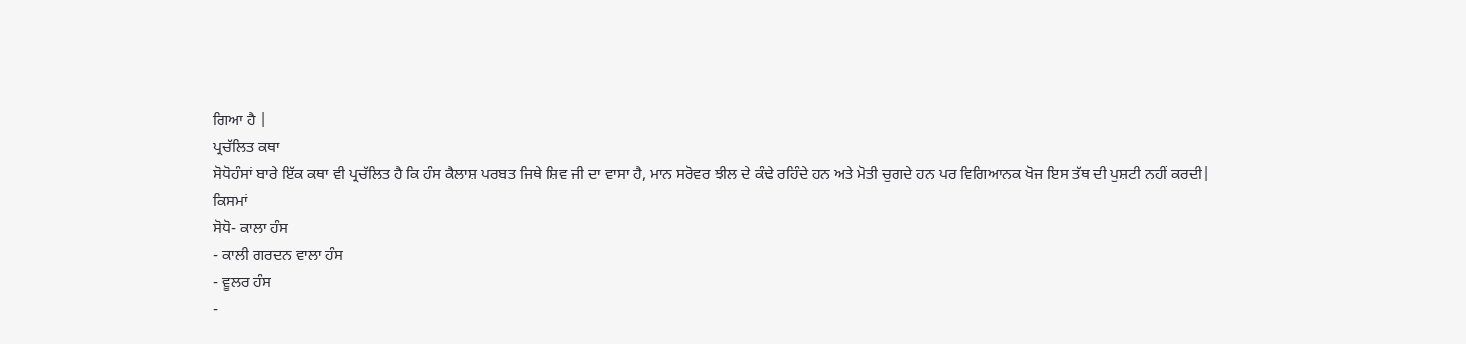ਗਿਆ ਹੈ |
ਪ੍ਰਚੱਲਿਤ ਕਥਾ
ਸੋਧੋਹੰਸਾਂ ਬਾਰੇ ਇੱਕ ਕਥਾ ਵੀ ਪ੍ਰਚੱਲਿਤ ਹੈ ਕਿ ਹੰਸ ਕੈਲਾਸ਼ ਪਰਬਤ ਜਿਥੇ ਸ਼ਿਵ ਜੀ ਦਾ ਵਾਸਾ ਹੈ, ਮਾਨ ਸਰੋਵਰ ਝੀਲ ਦੇ ਕੰਢੇ ਰਹਿੰਦੇ ਹਨ ਅਤੇ ਮੋਤੀ ਚੁਗਦੇ ਹਨ ਪਰ ਵਿਗਿਆਨਕ ਖੋਜ ਇਸ ਤੱਥ ਦੀ ਪੁਸ਼ਟੀ ਨਹੀਂ ਕਰਦੀ|
ਕਿਸਮਾਂ
ਸੋਧੋ- ਕਾਲਾ ਹੰਸ
- ਕਾਲੀ ਗਰਦਨ ਵਾਲਾ ਹੰਸ
- ਵੂਲਰ ਹੰਸ
-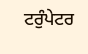ਟਰੁੰਪੇਟਰ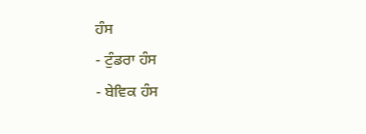ਹੰਸ
- ਟੁੰਡਰਾ ਹੰਸ
- ਬੇਵਿਕ ਹੰਸ